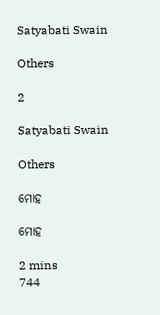Satyabati Swain

Others

2

Satyabati Swain

Others

ମୋହ

ମୋହ

2 mins
744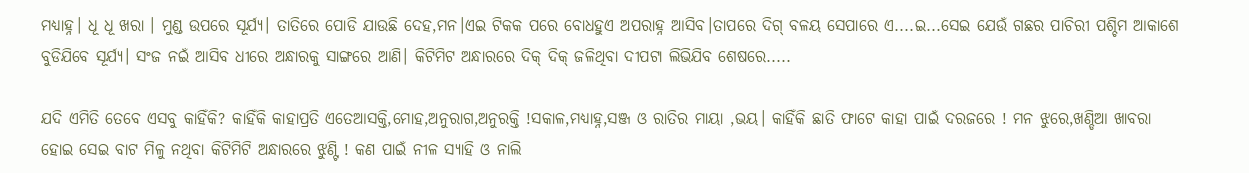ମଧ୍ୟାହ୍ନ। ଧୂ ଧୂ ଖରା । ମୁଣ୍ଡ ଉପରେ ସୂର୍ଯ୍ୟ। ତାତିରେ ପୋଡି ଯାଉଛି ଦେହ,ମନ।ଏଇ ଟିକକ ପରେ ବୋଧହୁଏ ଅପରାହ୍ନ ଆସିବ।ତାପରେ ଦିଗ୍ ବଳୟ ସେପାରେ ଏ....ଇ...ସେଇ ଯେଉଁ ଗଛର ପାଚିରୀ ପଶ୍ଚିମ ଆକାଶେ ବୁଡିଯିବେ ସୂର୍ଯ୍ୟ। ସଂଜ ନଇଁ ଆସିବ ଧୀରେ ଅନ୍ଧାରକୁ ସାଙ୍ଗରେ ଆଣି। କିଟିମିଟ ଅନ୍ଧାରରେ ଦିକ୍ ଦିକ୍ ଜଳିଥିବା ଦୀପଟା ଲିଭିଯିବ ଶେଷରେ.....

ଯଦି ଏମିତି ତେବେ ଏସବୁ କାହିଁକି? କାହିଁକି କାହାପ୍ରତି ଏତେଆସକ୍ତି,ମୋହ,ଅନୁରାଗ,ଅନୁରକ୍ତି !ସକାଳ,ମଧ୍ୟାହ୍ନ,ସଞ୍ଜ ଓ ରାତିର ମାୟା ,ଭୟ। କାହିଁକି ଛାତି ଫାଟେ କାହା ପାଇଁ ଦରଜରେ ! ମନ ଝୁରେ,ଖଣ୍ଡିଆ ଖାବରା ହୋଇ ସେଇ ବାଟ ମିଳୁ ନଥିବା କିଟିମିଟି ଅନ୍ଧାରରେ ଝୁଣ୍ଟି ! କଣ ପାଇଁ ନୀଳ ସ୍ୟାହି ଓ ନାଲି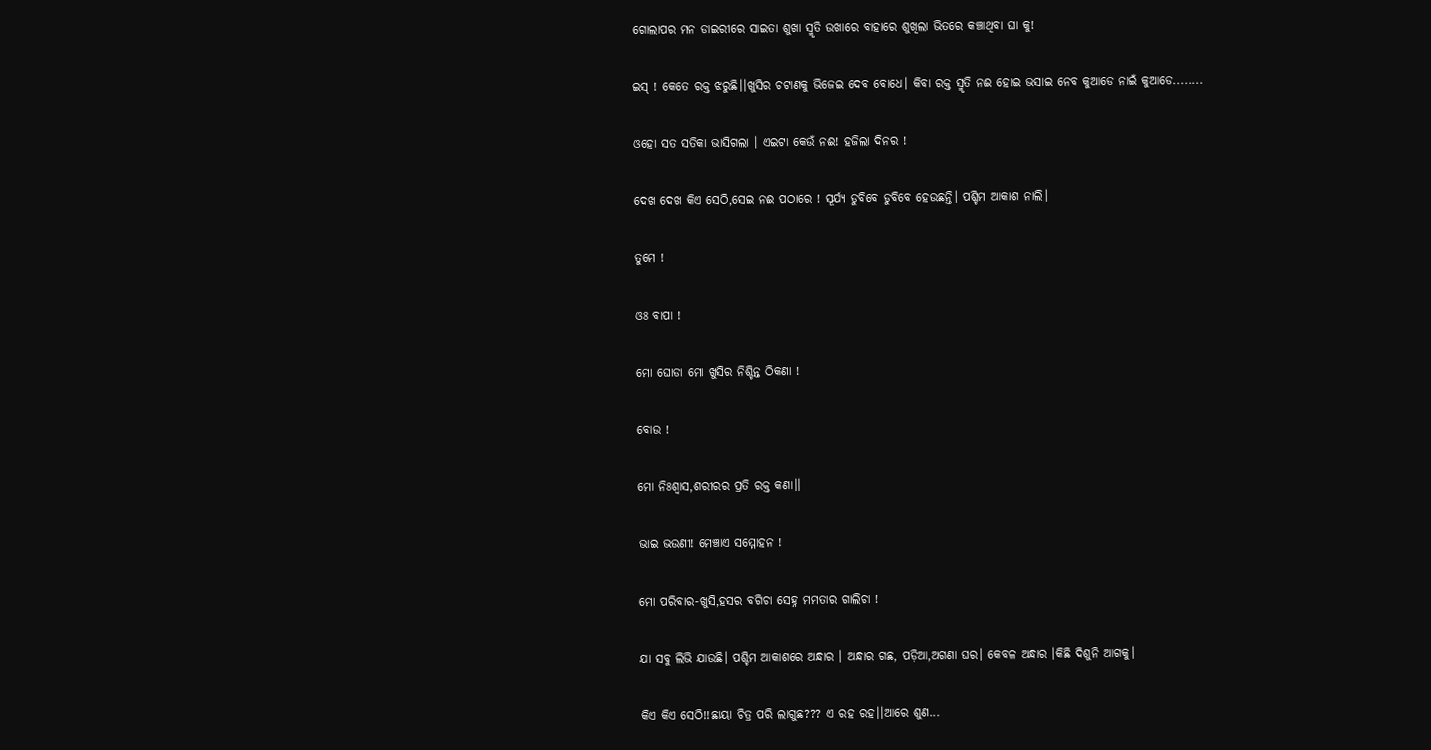ଗୋଲାପର ମନ ଡାଇରୀରେ ସାଇତା ଶୁଖା ସ୍ମୃତି ଉଖାରେ ବାହାରେ ଶୁଖିଲା ଭିତରେ କଞ୍ଚାଥିବା ଘା କୁ!

ଇସ୍ ! କେତେ ରକ୍ତ ଝରୁଛି।।ଖୁସିର ଚଟାଣକୁ ଭିଜେଇ ଦେବ ବୋଧେ। କିବା ରକ୍ତ ସ୍ମୃତି ନଈ ହୋଇ ଭସାଇ ନେବ କୁଆଡେ ନାଇଁ କୁଆଡେ........

ଓହୋ ସତ ସତିକା ଭାସିଗଲା । ଏଇଟା କେଉଁ ନଈ! ହଜିଲା ଦିନର !

ଦେଖ ଦେଖ କିଏ ସେଠି,ସେଇ ନଈ ପଠାରେ ! ସୂର୍ଯ୍ୟ ଡୁବିବେ ଡୁବିବେ ହେଉଛନ୍ତି। ପଶ୍ଚିମ ଆକାଶ ନାଲି।

ତୁମେ !

ଓଃ ବାପା !

ମୋ ଘୋଡା ମୋ ଖୁସିର ନିଶ୍ଚିନ୍ତ ଠିକଣା !

ବୋଉ !

ମୋ ନିଃଶ୍ୱାସ,ଶରୀରର ପ୍ରତି ରକ୍ତ କଣା।।

ଭାଇ ଭଉଣୀ! ମେଞ୍ଚାଏ ସମ୍ମୋହନ !

ମୋ ପରିବାର-ଖୁସି,ହସର ବଗିଚା ସେହ୍ନ ମମତାର ଗାଲିଚା !

ଯା ସବୁ ଲିଭି ଯାଉଛି। ପଶ୍ଚିମ ଆକାଶରେ ଅନ୍ଧାର । ଅନ୍ଧାର ଗଛ, ପଡ଼ିଆ,ଅଗଣା ଘର। କେବଳ ଅନ୍ଧାର ।କିଛି ଦିଶୁନି ଆଗକୁ।

କିଏ କିଏ ସେଠି!!ଛାୟା ଚିତ୍ର ପରି ଲାଗୁଛ??? ଏ ରହ ରହ।।ଆରେ ଶୁଣ...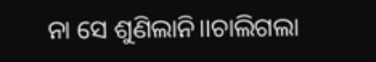ନା ସେ ଶୁଣିଲାନି।।ଚାଲିଗଲା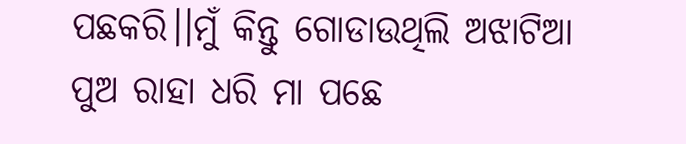ପଛକରି।।ମୁଁ କିନ୍ତୁ ଗୋଡାଉଥିଲି ଅଝାଟିଆ ପୁଅ ରାହା ଧରି ମା ପଛେ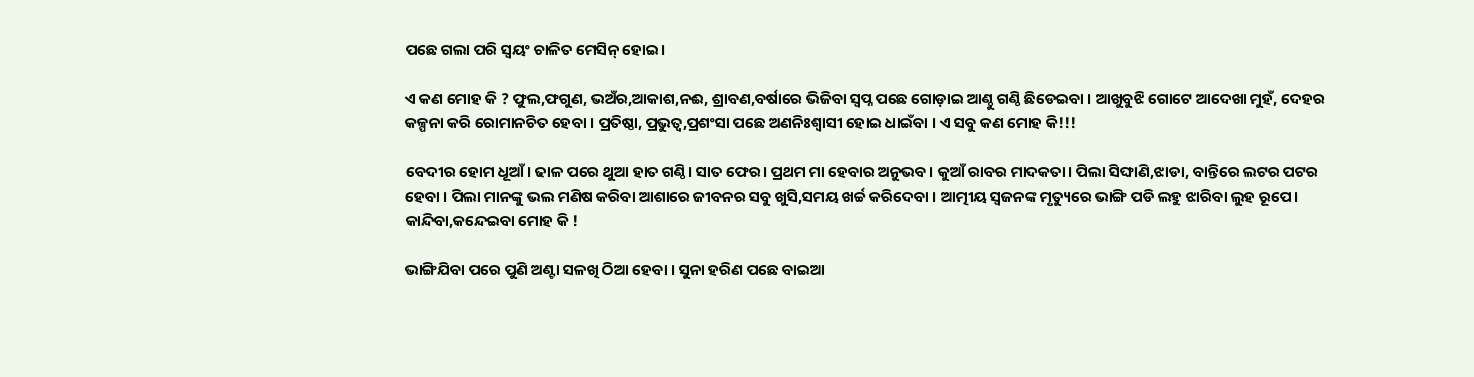ପଛେ ଗଲା ପରି ସ୍ୱୟଂ ଚାଳିତ ମେସିନ୍ ହୋଇ।

ଏ କଣ ମୋହ କି ? ଫୁଲ,ଫଗୁଣ, ଭଅଁର,ଆକାଶ,ନଈ, ଶ୍ରାବଣ,ବର୍ଷାରେ ଭିଜିବା ସ୍ବପ୍ନ ପଛେ ଗୋଡ଼ାଇ ଆଣ୍ଠୁ ଗଣ୍ଠି ଛିଡେଇବା । ଆଖୁବୁଝି ଗୋଟେ ଆଦେଖା ମୁହଁ, ଦେହର କଳ୍ପନା କରି ରୋମାନଚିତ ହେବା । ପ୍ରତିଷ୍ଠା, ପ୍ରଭୁତ୍ୱ,ପ୍ରଶଂସା ପଛେ ଅଣନିଃଶ୍ଵାସୀ ହୋଇ ଧାଇଁବା । ଏ ସବୁ କଣ ମୋହ କି!!!

ବେଦୀର ହୋମ ଧୂଆଁ। ଢାଳ ପରେ ଥୁଆ ହାତ ଗଣ୍ଠି। ସାତ ଫେର। ପ୍ରଥମ ମା ହେବାର ଅନୁଭବ। କୁଆଁ ରାବର ମାଦକତା। ପିଲା ସିଙ୍ଘାଣି,ଝାଡା, ବାନ୍ତିରେ ଲଟର ପଟର ହେବା । ପିଲା ମାନଙ୍କୁ ଭଲ ମଣିଷ କରିବା ଆଶାରେ ଜୀବନର ସବୁ ଖୁସି,ସମୟ ଖର୍ଚ୍ଚ କରିଦେବା । ଆତ୍ମୀୟ ସ୍ଵଜନଙ୍କ ମୃତ୍ୟୁରେ ଭାଙ୍ଗି ପଡି ଲହୁ ଝାରିବା ଲୁହ ରୂପେ। କାନ୍ଦିବା,କନ୍ଦେଇବା ମୋହ କି !

ଭାଙ୍ଗିଯିବା ପରେ ପୁଣି ଅଣ୍ଟା ସଳଖି ଠିଆ ହେବା । ସୁନା ହରିଣ ପଛେ ବାଇଆ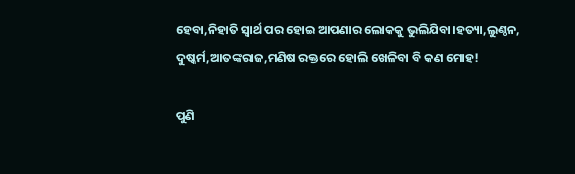ହେବା,ନିହାତି ସ୍ୱାର୍ଥ ପର ହୋଇ ଆପଣାର ଲୋକକୁ ଭୁଲିଯିବା।ହତ୍ୟା,ଲୁଣ୍ଠନ, ଦୁଷ୍କର୍ମ,ଆତଙ୍କରାଜ,ମଣିଷ ରକ୍ତରେ ହୋଲି ଖେଳିବା ବି କଣ ମୋହ!

ପୁଣି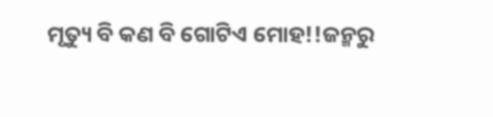ମୃତ୍ୟୁ ବି କଣ ବି ଗୋଟିଏ ମୋହ!!ଜନ୍ମରୁ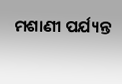ମଶାଣୀ ପର୍ଯ୍ୟନ୍ତ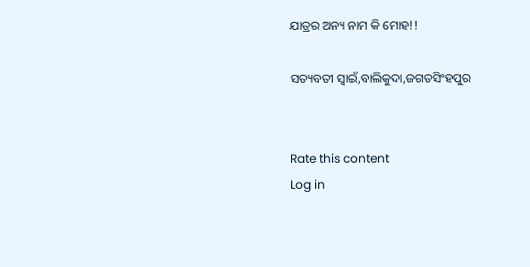ଯାତ୍ରର ଅନ୍ୟ ନାମ କି ମୋହ!!

ସତ୍ୟବତୀ ସ୍ଵାଇଁ,ବାଲିକୁଦା,ଜଗତସିଂହପୁର


Rate this content
Log in